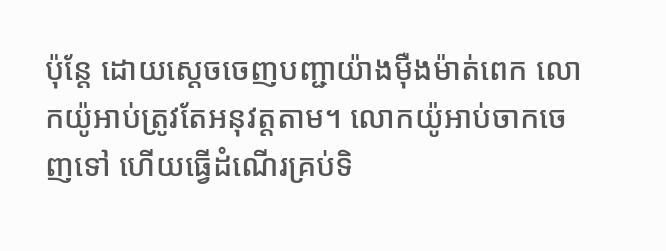ប៉ុន្តែ ដោយស្ដេចចេញបញ្ជាយ៉ាងម៉ឺងម៉ាត់ពេក លោកយ៉ូអាប់ត្រូវតែអនុវត្តតាម។ លោកយ៉ូអាប់ចាកចេញទៅ ហើយធ្វើដំណើរគ្រប់ទិ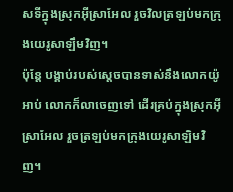សទីក្នុងស្រុកអ៊ីស្រាអែល រួចវិលត្រឡប់មកក្រុងយេរូសាឡឹមវិញ។
ប៉ុន្តែ បង្គាប់របស់ស្តេចបានទាស់នឹងលោកយ៉ូអាប់ លោកក៏លាចេញទៅ ដើរគ្រប់ក្នុងស្រុកអ៊ីស្រាអែល រួចត្រឡប់មកក្រុងយេរូសាឡិមវិញ។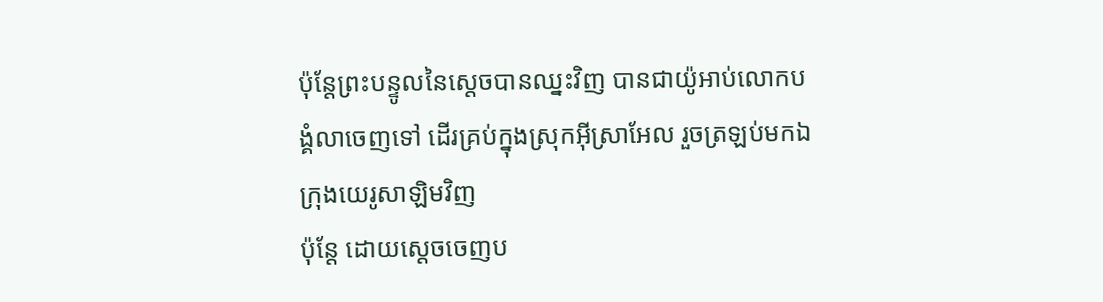ប៉ុន្តែព្រះបន្ទូលនៃស្តេចបានឈ្នះវិញ បានជាយ៉ូអាប់លោកបង្គំលាចេញទៅ ដើរគ្រប់ក្នុងស្រុកអ៊ីស្រាអែល រួចត្រឡប់មកឯក្រុងយេរូសាឡិមវិញ
ប៉ុន្តែ ដោយស្តេចចេញប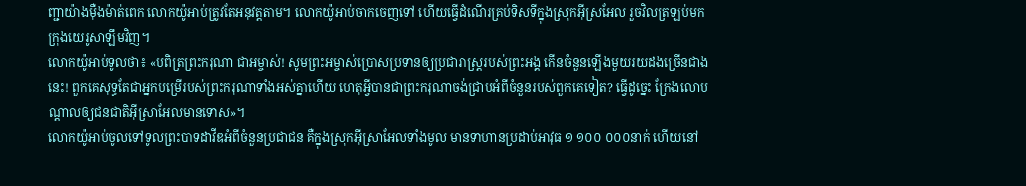ញ្ជាយ៉ាងម៉ឺងម៉ាត់ពេក លោកយ៉ូអាប់ត្រូវតែអនុវត្តតាម។ លោកយ៉ូអាប់ចាកចេញទៅ ហើយធ្វើដំណើរគ្រប់ទិសទីក្នុងស្រុកអ៊ីស្រអែល រួចវិលត្រឡប់មកក្រុងយេរូសាឡឹមវិញ។
លោកយ៉ូអាប់ទូលថា៖ «បពិត្រព្រះករុណា ជាអម្ចាស់! សូមព្រះអម្ចាស់ប្រោសប្រទានឲ្យប្រជារាស្ត្ររបស់ព្រះអង្គ កើនចំនួនឡើងមួយរយដងច្រើនជាងនេះ! ពួកគេសុទ្ធតែជាអ្នកបម្រើរបស់ព្រះករុណាទាំងអស់គ្នាហើយ ហេតុអ្វីបានជាព្រះករុណាចង់ជ្រាបអំពីចំនួនរបស់ពួកគេទៀត? ធ្វើដូច្នេះ ក្រែងលោបណ្ដាលឲ្យជនជាតិអ៊ីស្រាអែលមានទោស»។
លោកយ៉ូអាប់ចូលទៅទូលព្រះបាទដាវីឌអំពីចំនួនប្រជាជន គឺក្នុងស្រុកអ៊ីស្រាអែលទាំងមូល មានទាហានប្រដាប់អាវុធ ១ ១០០ ០០០នាក់ ហើយនៅ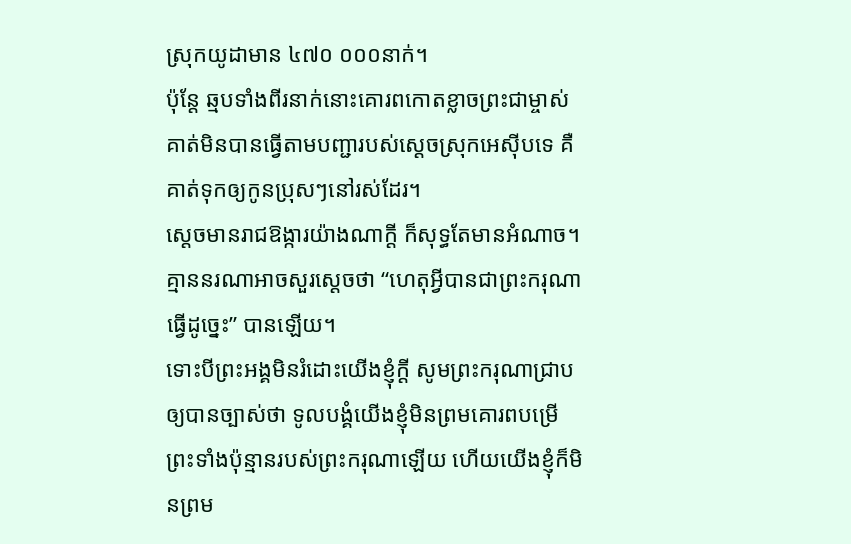ស្រុកយូដាមាន ៤៧០ ០០០នាក់។
ប៉ុន្តែ ឆ្មបទាំងពីរនាក់នោះគោរពកោតខ្លាចព្រះជាម្ចាស់ គាត់មិនបានធ្វើតាមបញ្ជារបស់ស្ដេចស្រុកអេស៊ីបទេ គឺគាត់ទុកឲ្យកូនប្រុសៗនៅរស់ដែរ។
ស្ដេចមានរាជឱង្ការយ៉ាងណាក្ដី ក៏សុទ្ធតែមានអំណាច។ គ្មាននរណាអាចសួរស្ដេចថា “ហេតុអ្វីបានជាព្រះករុណាធ្វើដូច្នេះ” បានឡើយ។
ទោះបីព្រះអង្គមិនរំដោះយើងខ្ញុំក្ដី សូមព្រះករុណាជ្រាបឲ្យបានច្បាស់ថា ទូលបង្គំយើងខ្ញុំមិនព្រមគោរពបម្រើព្រះទាំងប៉ុន្មានរបស់ព្រះករុណាឡើយ ហើយយើងខ្ញុំក៏មិនព្រម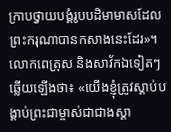ក្រាបថ្វាយបង្គំរូបបដិមាមាសដែលព្រះករុណាបានកសាងនេះដែរ»។
លោកពេត្រុស និងសាវ័កឯទៀតៗឆ្លើយឡើងថា៖ «យើងខ្ញុំត្រូវស្ដាប់បង្គាប់ព្រះជាម្ចាស់ជាជាងស្ដា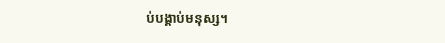ប់បង្គាប់មនុស្ស។